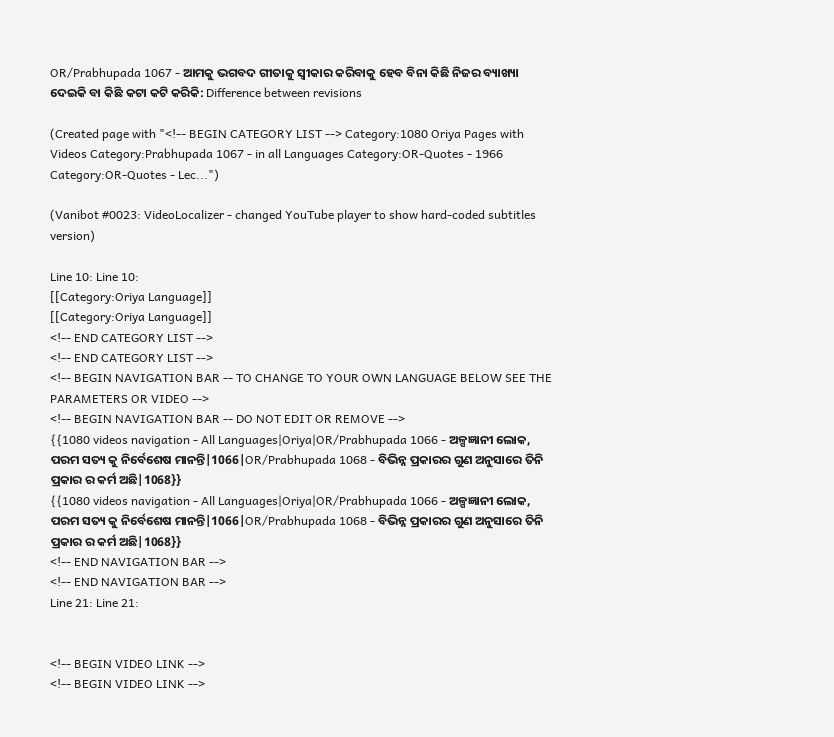OR/Prabhupada 1067 - ଆମକୁ ଭଗବଦ ଗୀତାକୁ ସ୍ୱୀକାର କରିବାକୁ ହେବ ବିନା କିଛି ନିଜର ବ୍ୟାଖ୍ୟା ଦେଇକି ବା କିଛି କଟା କଟି କରିକି: Difference between revisions

(Created page with "<!-- BEGIN CATEGORY LIST --> Category:1080 Oriya Pages with Videos Category:Prabhupada 1067 - in all Languages Category:OR-Quotes - 1966 Category:OR-Quotes - Lec...")

(Vanibot #0023: VideoLocalizer - changed YouTube player to show hard-coded subtitles version)

Line 10: Line 10:
[[Category:Oriya Language]]
[[Category:Oriya Language]]
<!-- END CATEGORY LIST -->
<!-- END CATEGORY LIST -->
<!-- BEGIN NAVIGATION BAR -- TO CHANGE TO YOUR OWN LANGUAGE BELOW SEE THE PARAMETERS OR VIDEO -->
<!-- BEGIN NAVIGATION BAR -- DO NOT EDIT OR REMOVE -->
{{1080 videos navigation - All Languages|Oriya|OR/Prabhupada 1066 - ଅଳ୍ପଜ୍ଞାନୀ ଲୋକ, ପରମ ସତ୍ୟ କୁ ନିର୍ବେଶେଷ ମାନନ୍ତି|1066|OR/Prabhupada 1068 - ବିଭିନ୍ନ ପ୍ରକାରର ଗୁଣ ଅନୁସାରେ ତିନି ପ୍ରକାର ର କର୍ମ ଅଛି|1068}}
{{1080 videos navigation - All Languages|Oriya|OR/Prabhupada 1066 - ଅଳ୍ପଜ୍ଞାନୀ ଲୋକ, ପରମ ସତ୍ୟ କୁ ନିର୍ବେଶେଷ ମାନନ୍ତି|1066|OR/Prabhupada 1068 - ବିଭିନ୍ନ ପ୍ରକାରର ଗୁଣ ଅନୁସାରେ ତିନି ପ୍ରକାର ର କର୍ମ ଅଛି|1068}}
<!-- END NAVIGATION BAR -->
<!-- END NAVIGATION BAR -->
Line 21: Line 21:


<!-- BEGIN VIDEO LINK -->
<!-- BEGIN VIDEO LINK -->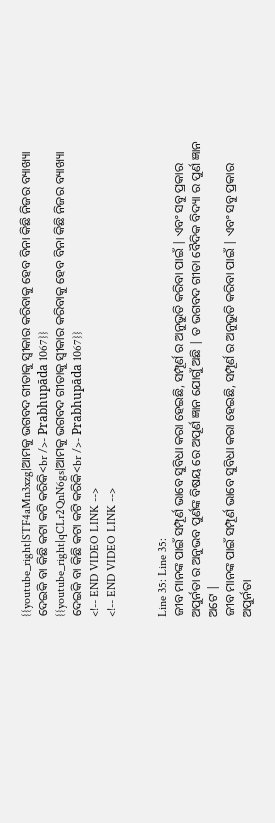{{youtube_right|STF4aMn3xzg|ଆମକୁ ଭଗବଦ ଗୀତାକୁ ସ୍ୱୀକାର କରିବାକୁ ହେବ ବିନା କିଛି ନିଜର ବ୍ୟାଖ୍ୟା ଦେଇକି ବା କିଛି କଟା କଟି କରିକି<br />- Prabhupāda 1067}}
{{youtube_right|qCLr2QnN6gs|ଆମକୁ ଭଗବଦ ଗୀତାକୁ ସ୍ୱୀକାର କରିବାକୁ ହେବ ବିନା କିଛି ନିଜର ବ୍ୟାଖ୍ୟା ଦେଇକି ବା କିଛି କଟା କଟି କରିକି<br />- Prabhupāda 1067}}
<!-- END VIDEO LINK -->
<!-- END VIDEO LINK -->


Line 35: Line 35:
ଜୀବ ମାନଙ୍କ ପାଇଁ ସମ୍ପୂର୍ଣ ଭାବେ ସୁବିଧା କରା ହେଇଛି, ସମ୍ପୂର୍ଣ ର ଅନୁଭୁତି କରିବା ପାଇଁ | ଏବଂ ସବୁ ପ୍ରକାର ଅପୁର୍ନତା ର ଅନୁଭବ ପୁର୍ଣଙ୍କ ବିଷୟ ରେ ଅପୂର୍ଣ ଜ୍ଞାନ ଯୋଗୁଁ ଅଛି | ତ ଭଗବଦ ଗୀତା ବୈଦିକ ବିଦ୍ୟା ର ପୁର୍ଣ ଜ୍ଞାନ ଅଟେ |
ଜୀବ ମାନଙ୍କ ପାଇଁ ସମ୍ପୂର୍ଣ ଭାବେ ସୁବିଧା କରା ହେଇଛି, ସମ୍ପୂର୍ଣ ର ଅନୁଭୁତି କରିବା ପାଇଁ | ଏବଂ ସବୁ ପ୍ରକାର ଅପୁର୍ନତା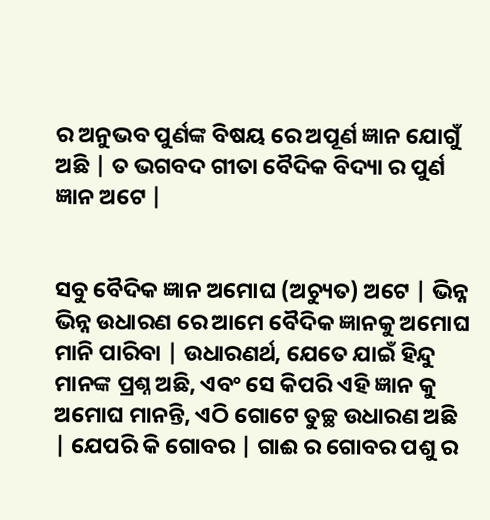ର ଅନୁଭବ ପୁର୍ଣଙ୍କ ବିଷୟ ରେ ଅପୂର୍ଣ ଜ୍ଞାନ ଯୋଗୁଁ ଅଛି | ତ ଭଗବଦ ଗୀତା ବୈଦିକ ବିଦ୍ୟା ର ପୁର୍ଣ ଜ୍ଞାନ ଅଟେ |


ସବୁ ବୈଦିକ ଜ୍ଞାନ ଅମୋଘ (ଅଚ୍ୟୁତ) ଅଟେ | ଭିନ୍ନ ଭିନ୍ନ ଉଧାରଣ ରେ ଆମେ ବୈଦିକ ଜ୍ଞାନକୁ ଅମୋଘ ମାନି ପାରିବା | ଉଧାରଣର୍ଥ, ଯେତେ ଯାଇଁ ହିନ୍ଦୁ ମାନଙ୍କ ପ୍ରଶ୍ନ ଅଛି, ଏବଂ ସେ କିପରି ଏହି ଜ୍ଞାନ କୁ ଅମୋଘ ମାନନ୍ତି, ଏଠି ଗୋଟେ ତୁଚ୍ଛ ଉଧାରଣ ଅଛି | ଯେପରି କି ଗୋବର | ଗାଈ ର ଗୋବର ପଶୁ ର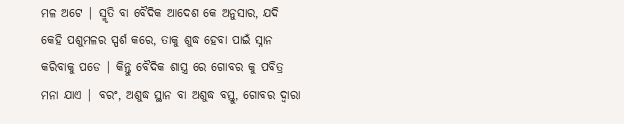ମଳ ଅଟେ | ସ୍ମୃତି ବା ବୈଦିକ ଆଦେଶ କେ ଅନୁସାର, ଯଦି କେହି ପଶୁମଳର ସ୍ପର୍ଶ କରେ, ତାକୁ ଶୁଦ୍ଧ ହେବା ପାଇଁ ସ୍ନାନ କରିବାକୁ ପଡେ | କିନ୍ତୁ ବୈଦିକ ଶାସ୍ତ୍ର ରେ ଗୋବର କୁ ପବିତ୍ର ମନା ଯାଏ | ବରଂ, ଅଶୁଦ୍ଧ ସ୍ଥାନ ବା ଅଶୁଦ୍ଧ ବସ୍ତୁ, ଗୋବର ଦ୍ୱାରା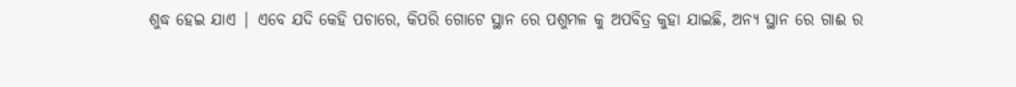ଶୁଦ୍ଧ ହେଇ ଯାଏ | ଏବେ ଯଦି କେହି ପଚାରେ, କିପରି ଗୋଟେ ସ୍ଥାନ ରେ ପଶୁମଳ କୁ ଅପବିତ୍ର କୁହା ଯାଇଛି, ଅନ୍ୟ ସ୍ଥାନ ରେ ଗାଈ ର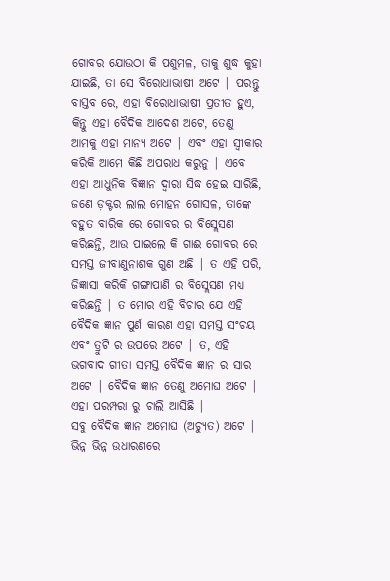ଗୋବର ଯୋଉଠା କି ପଶୁମଳ, ତାକୁ ଶୁଦ୍ଧ କୁହା ଯାଇଛି, ତା ସେ ବିରୋଧାଭାଷୀ ଅଟେ | ପରନ୍ତୁ ବାସ୍ତବ ରେ, ଏହା ବିରୋଧାଭାଷୀ ପ୍ରତୀତ ହୁଏ, କିନ୍ତୁ ଏହା ବୈଦିକ ଆଦେଶ ଅଟେ, ତେଣୁ ଆମକୁ ଏହା ମାନ୍ୟ ଅଟେ | ଏବଂ ଏହା ସ୍ୱୀକାର କରିକି ଆମେ କିଛି ଅପରାଧ କରୁନୁ | ଏବେ ଏହା ଆଧୁନିକ ବିଜ୍ଞାନ ଦ୍ୱାରା ସିଦ୍ଧ ହେଇ ସାରିଛି, ଜଣେ ଡ଼କ୍ଟର ଲାଲ ମୋହନ ଗୋସଳ, ତାଙ୍କେ ବହୁତ ବାରିକ ରେ ଗୋବର ର ବିସ୍ଲେସଣ କରିଛନ୍ତି, ଆଉ ପାଇଲେ କି ଗାଈ ଗୋବର ରେ ସମସ୍ତ ଜୀବାଣୁନାଶକ ଗୁଣ ଅଛି | ତ ଏହି ପରି, ଜିଜ୍ଞାସା କରିକି ଗଙ୍ଗାପାଣି ର ବିସ୍ଲେସଣ ମଧ୍ୟ କରିଛନ୍ତି | ତ ମୋର ଏହି ବିଚାର ଯେ ଏହି ବୈଦିକ ଜ୍ଞାନ ପୁର୍ଣ କାରଣ ଏହା ସମସ୍ତ ସଂଚୟ ଏବଂ ତ୍ରୁଟି ର ଉପରେ ଅଟେ | ତ, ଏହି ଭଗବାଦ ଗୀତା ସମସ୍ତ ବୈଦିକ ଜ୍ଞାନ ର ସାର ଅଟେ | ବୈଦିକ ଜ୍ଞାନ ତେଣୁ ଅମୋଘ ଅଟେ | ଏହା ପରମ୍ପରା ରୁ ଚାଲି ଆସିଛି |
ସବୁ ବୈଦିକ ଜ୍ଞାନ ଅମୋଘ (ଅଚ୍ୟୁତ) ଅଟେ | ଭିନ୍ନ ଭିନ୍ନ ଉଧାରଣରେ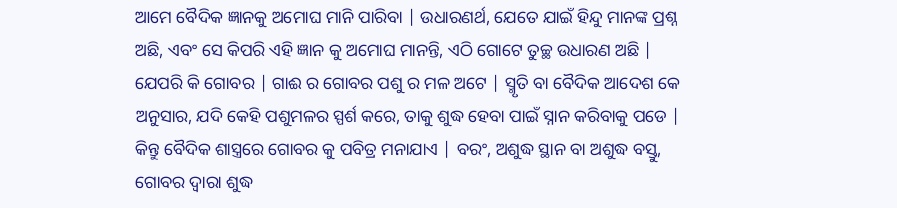ଆମେ ବୈଦିକ ଜ୍ଞାନକୁ ଅମୋଘ ମାନି ପାରିବା | ଉଧାରଣର୍ଥ, ଯେତେ ଯାଇଁ ହିନ୍ଦୁ ମାନଙ୍କ ପ୍ରଶ୍ନ ଅଛି, ଏବଂ ସେ କିପରି ଏହି ଜ୍ଞାନ କୁ ଅମୋଘ ମାନନ୍ତି, ଏଠି ଗୋଟେ ତୁଚ୍ଛ ଉଧାରଣ ଅଛି | ଯେପରି କି ଗୋବର | ଗାଈ ର ଗୋବର ପଶୁ ର ମଳ ଅଟେ | ସ୍ମୃତି ବା ବୈଦିକ ଆଦେଶ କେ ଅନୁସାର, ଯଦି କେହି ପଶୁମଳର ସ୍ପର୍ଶ କରେ, ତାକୁ ଶୁଦ୍ଧ ହେବା ପାଇଁ ସ୍ନାନ କରିବାକୁ ପଡେ | କିନ୍ତୁ ବୈଦିକ ଶାସ୍ତ୍ରରେ ଗୋବର କୁ ପବିତ୍ର ମନାଯାଏ | ବରଂ, ଅଶୁଦ୍ଧ ସ୍ଥାନ ବା ଅଶୁଦ୍ଧ ବସ୍ତୁ, ଗୋବର ଦ୍ୱାରା ଶୁଦ୍ଧ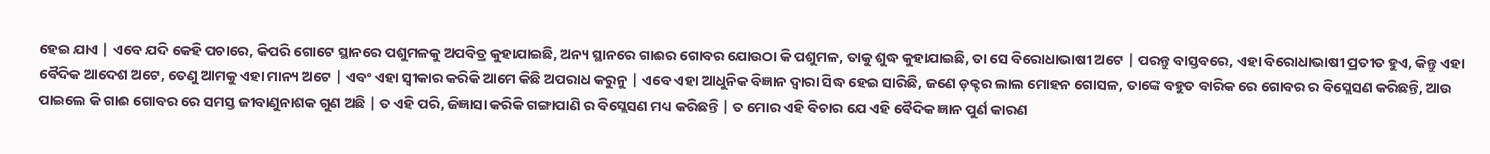ହେଇ ଯାଏ | ଏବେ ଯଦି କେହି ପଚାରେ, କିପରି ଗୋଟେ ସ୍ଥାନରେ ପଶୁମଳକୁ ଅପବିତ୍ର କୁହାଯାଇଛି, ଅନ୍ୟ ସ୍ଥାନରେ ଗାଈର ଗୋବର ଯୋଉଠା କି ପଶୁମଳ, ତାକୁ ଶୁଦ୍ଧ କୁହାଯାଇଛି, ତା ସେ ବିରୋଧାଭାଷୀ ଅଟେ | ପରନ୍ତୁ ବାସ୍ତବରେ, ଏହା ବିରୋଧାଭାଷୀ ପ୍ରତୀତ ହୁଏ, କିନ୍ତୁ ଏହା ବୈଦିକ ଆଦେଶ ଅଟେ, ତେଣୁ ଆମକୁ ଏହା ମାନ୍ୟ ଅଟେ | ଏବଂ ଏହା ସ୍ୱୀକାର କରିକି ଆମେ କିଛି ଅପରାଧ କରୁନୁ | ଏବେ ଏହା ଆଧୁନିକ ବିଜ୍ଞାନ ଦ୍ୱାରା ସିଦ୍ଧ ହେଇ ସାରିଛି, ଜଣେ ଡ଼କ୍ଟର ଲାଲ ମୋହନ ଗୋସଳ, ତାଙ୍କେ ବହୁତ ବାରିକ ରେ ଗୋବର ର ବିସ୍ଲେସଣ କରିଛନ୍ତି, ଆଉ ପାଇଲେ କି ଗାଈ ଗୋବର ରେ ସମସ୍ତ ଜୀବାଣୁନାଶକ ଗୁଣ ଅଛି | ତ ଏହି ପରି, ଜିଜ୍ଞାସା କରିକି ଗଙ୍ଗାପାଣି ର ବିସ୍ଲେସଣ ମଧ୍ୟ କରିଛନ୍ତି | ତ ମୋର ଏହି ବିଚାର ଯେ ଏହି ବୈଦିକ ଜ୍ଞାନ ପୁର୍ଣ କାରଣ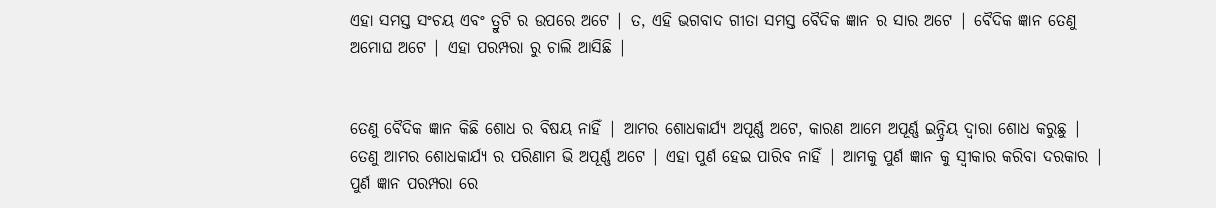ଏହା ସମସ୍ତ ସଂଚୟ ଏବଂ ତ୍ରୁଟି ର ଉପରେ ଅଟେ | ତ, ଏହି ଭଗବାଦ ଗୀତା ସମସ୍ତ ବୈଦିକ ଜ୍ଞାନ ର ସାର ଅଟେ | ବୈଦିକ ଜ୍ଞାନ ତେଣୁ ଅମୋଘ ଅଟେ | ଏହା ପରମ୍ପରା ରୁ ଚାଲି ଆସିଛି |


ତେଣୁ ବୈଦିକ ଜ୍ଞାନ କିଛି ଶୋଧ ର ବିଷୟ ନାହିଁ | ଆମର ଶୋଧକାର୍ଯ୍ୟ ଅପୂର୍ଣ୍ଣ ଅଟେ, କାରଣ ଆମେ ଅପୂର୍ଣ୍ଣ ଇନ୍ଦ୍ରିୟ ଦ୍ୱାରା ଶୋଧ କରୁଛୁ | ତେଣୁ ଆମର ଶୋଧକାର୍ଯ୍ୟ ର ପରିଣାମ ଭି ଅପୂର୍ଣ୍ଣ ଅଟେ | ଏହା ପୁର୍ଣ ହେଇ ପାରିବ ନାହିଁ | ଆମକୁ ପୁର୍ଣ ଜ୍ଞାନ କୁ ସ୍ୱୀକାର କରିବା ଦରକାର | ପୁର୍ଣ ଜ୍ଞାନ ପରମ୍ପରା ରେ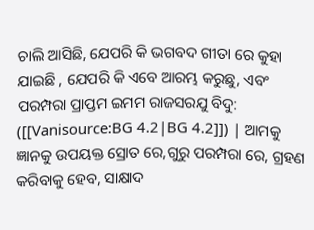ଚାଲି ଆସିଛି, ଯେପରି କି ଭଗବଦ ଗୀତା ରେ କୁହା ଯାଇଛି , ଯେପରି କି ଏବେ ଆରମ୍ଭ କରୁଛୁ, ଏବଂ ପରମ୍ପରା ପ୍ରାପ୍ତମ ଇମମ ରାଜସରଯୁ ବିଦୁ: ([[Vanisource:BG 4.2|BG 4.2]]) | ଆମକୁ ଜ୍ଞାନକୁ ଉପୟକ୍ତ ସ୍ରୋତ ରେ,ଗୁରୁ ପରମ୍ପରା ରେ, ଗ୍ରହଣ କରିବାକୁ ହେବ, ସାକ୍ଷାଦ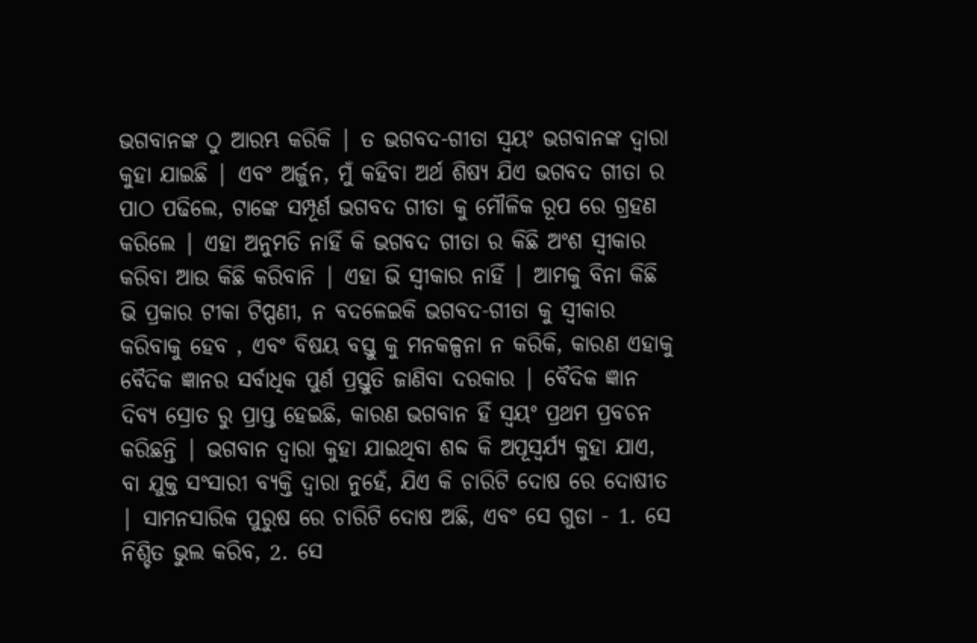ଭଗବାନଙ୍କ ଠୁ ଆରମ୍ଭ କରିକି | ତ ଭଗବଦ-ଗୀତା ସ୍ୱୟଂ ଭଗବାନଙ୍କ ଦ୍ୱାରା କୁହା ଯାଇଛି | ଏବଂ ଅର୍ଜୁନ, ମୁଁ କହିବା ଅର୍ଥ ଶିଷ୍ୟ ଯିଏ ଭଗବଦ ଗୀତା ର ପାଠ ପଢିଲେ, ଟାଙ୍କେ ସମ୍ପୂର୍ଣ ଭଗବଦ ଗୀତା କୁ ମୌଳିକ ରୂପ ରେ ଗ୍ରହଣ କରିଲେ | ଏହା ଅନୁମତି ନାହିଁ କି ଭଗବଦ ଗୀତା ର କିଛି ଅଂଶ ସ୍ୱୀକାର କରିବା ଆଉ କିଛି କରିବାନି | ଏହା ଭି ସ୍ୱୀକାର ନାହିଁ | ଆମକୁ ବିନା କିଛି ଭି ପ୍ରକାର ଟୀକା ଟିପ୍ପଣୀ, ନ ବଦଳେଇକି ଭଗବଦ-ଗୀତା କୁ ସ୍ୱୀକାର କରିବାକୁ ହେବ , ଏବଂ ବିଷୟ ବସ୍ତୁ କୁ ମନକଳ୍ପନା ନ କରିକି, କାରଣ ଏହାକୁ ବୈଦିକ ଜ୍ଞାନର ସର୍ବାଧିକ ପୁର୍ଣ ପ୍ରସ୍ତୁତି ଜାଣିବା ଦରକାର | ବୈଦିକ ଜ୍ଞାନ ଦିବ୍ୟ ସ୍ରୋତ ରୁ ପ୍ରାପ୍ତ ହେଇଛି, କାରଣ ଭଗବାନ ହିଁ ସ୍ୱୟଂ ପ୍ରଥମ ପ୍ରବଚନ କରିଛନ୍ତି | ଭଗବାନ ଦ୍ୱାରା କୁହା ଯାଇଥିବା ଶବ୍ଦ କି ଅପୂସ୍ୱର୍ଯ୍ୟ କୁହା ଯାଏ, ବା ଯୁକ୍ତ ସଂସାରୀ ବ୍ୟକ୍ତି ଦ୍ୱାରା ନୁହେଁ, ଯିଏ କି ଚାରିଟି ଦୋଷ ରେ ଦୋଷୀତ | ସାମନସାରିକ ପୁରୁଷ ରେ ଚାରିଟି ଦୋଷ ଅଛି, ଏବଂ ସେ ଗୁଡା - 1. ସେ ନିଶ୍ଚିତ ଭୁଲ କରିବ, 2. ସେ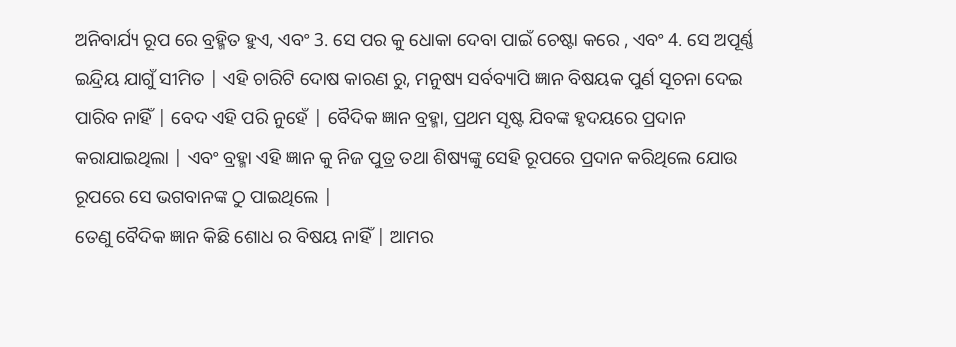ଅନିବାର୍ଯ୍ୟ ରୂପ ରେ ବ୍ରହ୍ମିତ ହୁଏ, ଏବଂ 3. ସେ ପର କୁ ଧୋକା ଦେବା ପାଇଁ ଚେଷ୍ଟା କରେ , ଏବଂ 4. ସେ ଅପୂର୍ଣ୍ଣ ଇନ୍ଦ୍ରିୟ ଯାଗୁଁ ସୀମିତ | ଏହି ଚାରିଟି ଦୋଷ କାରଣ ରୁ, ମନୁଷ୍ୟ ସର୍ବବ୍ୟାପି ଜ୍ଞାନ ବିଷୟକ ପୁର୍ଣ ସୂଚନା ଦେଇ ପାରିବ ନାହିଁ | ବେଦ ଏହି ପରି ନୁହେଁ | ବୈଦିକ ଜ୍ଞାନ ବ୍ରହ୍ମା, ପ୍ରଥମ ସୃଷ୍ଟ ଯିବଙ୍କ ହୃଦୟରେ ପ୍ରଦାନ କରାଯାଇଥିଲା | ଏବଂ ବ୍ରହ୍ମା ଏହି ଜ୍ଞାନ କୁ ନିଜ ପୁତ୍ର ତଥା ଶିଷ୍ୟଙ୍କୁ ସେହି ରୂପରେ ପ୍ରଦାନ କରିଥିଲେ ଯୋଉ ରୂପରେ ସେ ଭଗବାନଙ୍କ ଠୁ ପାଇଥିଲେ |
ତେଣୁ ବୈଦିକ ଜ୍ଞାନ କିଛି ଶୋଧ ର ବିଷୟ ନାହିଁ | ଆମର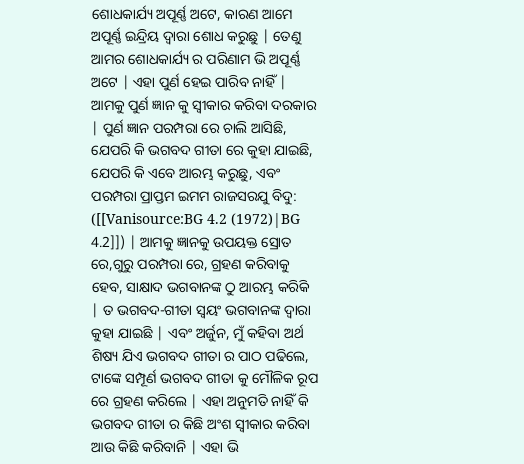ଶୋଧକାର୍ଯ୍ୟ ଅପୂର୍ଣ୍ଣ ଅଟେ, କାରଣ ଆମେ ଅପୂର୍ଣ୍ଣ ଇନ୍ଦ୍ରିୟ ଦ୍ୱାରା ଶୋଧ କରୁଛୁ | ତେଣୁ ଆମର ଶୋଧକାର୍ଯ୍ୟ ର ପରିଣାମ ଭି ଅପୂର୍ଣ୍ଣ ଅଟେ | ଏହା ପୁର୍ଣ ହେଇ ପାରିବ ନାହିଁ | ଆମକୁ ପୁର୍ଣ ଜ୍ଞାନ କୁ ସ୍ୱୀକାର କରିବା ଦରକାର | ପୁର୍ଣ ଜ୍ଞାନ ପରମ୍ପରା ରେ ଚାଲି ଆସିଛି, ଯେପରି କି ଭଗବଦ ଗୀତା ରେ କୁହା ଯାଇଛି, ଯେପରି କି ଏବେ ଆରମ୍ଭ କରୁଛୁ, ଏବଂ ପରମ୍ପରା ପ୍ରାପ୍ତମ ଇମମ ରାଜସରଯୁ ବିଦୁ: ([[Vanisource:BG 4.2 (1972)|BG 4.2]]) | ଆମକୁ ଜ୍ଞାନକୁ ଉପୟକ୍ତ ସ୍ରୋତ ରେ,ଗୁରୁ ପରମ୍ପରା ରେ, ଗ୍ରହଣ କରିବାକୁ ହେବ, ସାକ୍ଷାଦ ଭଗବାନଙ୍କ ଠୁ ଆରମ୍ଭ କରିକି | ତ ଭଗବଦ-ଗୀତା ସ୍ୱୟଂ ଭଗବାନଙ୍କ ଦ୍ୱାରା କୁହା ଯାଇଛି | ଏବଂ ଅର୍ଜୁନ, ମୁଁ କହିବା ଅର୍ଥ ଶିଷ୍ୟ ଯିଏ ଭଗବଦ ଗୀତା ର ପାଠ ପଢିଲେ, ଟାଙ୍କେ ସମ୍ପୂର୍ଣ ଭଗବଦ ଗୀତା କୁ ମୌଳିକ ରୂପ ରେ ଗ୍ରହଣ କରିଲେ | ଏହା ଅନୁମତି ନାହିଁ କି ଭଗବଦ ଗୀତା ର କିଛି ଅଂଶ ସ୍ୱୀକାର କରିବା ଆଉ କିଛି କରିବାନି | ଏହା ଭି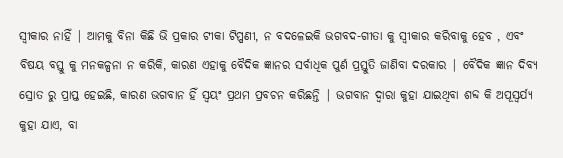ସ୍ୱୀକାର ନାହିଁ | ଆମକୁ ବିନା କିଛି ଭି ପ୍ରକାର ଟୀକା ଟିପ୍ପଣୀ, ନ ବଦଳେଇକି ଭଗବଦ-ଗୀତା କୁ ସ୍ୱୀକାର କରିବାକୁ ହେବ , ଏବଂ ବିଷୟ ବସ୍ତୁ କୁ ମନକଳ୍ପନା ନ କରିକି, କାରଣ ଏହାକୁ ବୈଦିକ ଜ୍ଞାନର ସର୍ବାଧିକ ପୁର୍ଣ ପ୍ରସ୍ତୁତି ଜାଣିବା ଦରକାର | ବୈଦିକ ଜ୍ଞାନ ଦିବ୍ୟ ସ୍ରୋତ ରୁ ପ୍ରାପ୍ତ ହେଇଛି, କାରଣ ଭଗବାନ ହିଁ ସ୍ୱୟଂ ପ୍ରଥମ ପ୍ରବଚନ କରିଛନ୍ତି | ଭଗବାନ ଦ୍ୱାରା କୁହା ଯାଇଥିବା ଶବ୍ଦ କି ଅପୂସ୍ୱର୍ଯ୍ୟ କୁହା ଯାଏ, ବା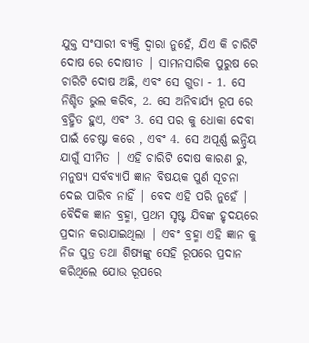ଯୁକ୍ତ ସଂସାରୀ ବ୍ୟକ୍ତି ଦ୍ୱାରା ନୁହେଁ, ଯିଏ କି ଚାରିଟି ଦୋଷ ରେ ଦୋଷୀତ | ସାମନସାରିକ ପୁରୁଷ ରେ ଚାରିଟି ଦୋଷ ଅଛି, ଏବଂ ସେ ଗୁଡା - 1. ସେ ନିଶ୍ଚିତ ଭୁଲ କରିବ, 2. ସେ ଅନିବାର୍ଯ୍ୟ ରୂପ ରେ ବ୍ରହ୍ମିତ ହୁଏ, ଏବଂ 3. ସେ ପର କୁ ଧୋକା ଦେବା ପାଇଁ ଚେଷ୍ଟା କରେ , ଏବଂ 4. ସେ ଅପୂର୍ଣ୍ଣ ଇନ୍ଦ୍ରିୟ ଯାଗୁଁ ସୀମିତ | ଏହି ଚାରିଟି ଦୋଷ କାରଣ ରୁ, ମନୁଷ୍ୟ ସର୍ବବ୍ୟାପି ଜ୍ଞାନ ବିଷୟକ ପୁର୍ଣ ସୂଚନା ଦେଇ ପାରିବ ନାହିଁ | ବେଦ ଏହି ପରି ନୁହେଁ | ବୈଦିକ ଜ୍ଞାନ ବ୍ରହ୍ମା, ପ୍ରଥମ ସୃଷ୍ଟ ଯିବଙ୍କ ହୃଦୟରେ ପ୍ରଦାନ କରାଯାଇଥିଲା | ଏବଂ ବ୍ରହ୍ମା ଏହି ଜ୍ଞାନ କୁ ନିଜ ପୁତ୍ର ତଥା ଶିଷ୍ୟଙ୍କୁ ସେହି ରୂପରେ ପ୍ରଦାନ କରିଥିଲେ ଯୋଉ ରୂପରେ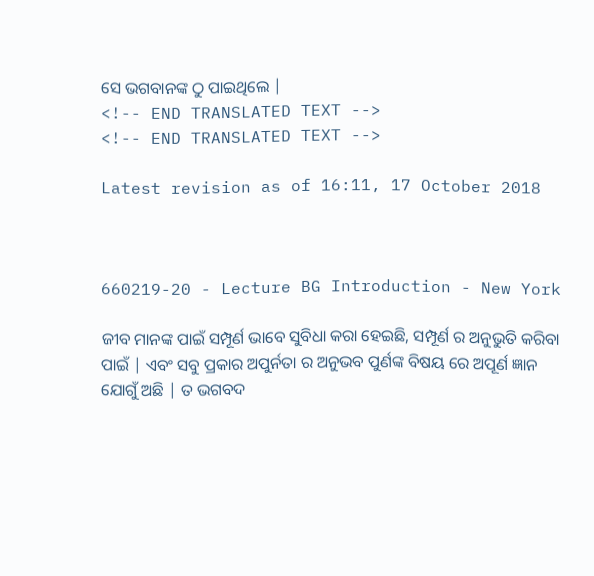ସେ ଭଗବାନଙ୍କ ଠୁ ପାଇଥିଲେ |
<!-- END TRANSLATED TEXT -->
<!-- END TRANSLATED TEXT -->

Latest revision as of 16:11, 17 October 2018



660219-20 - Lecture BG Introduction - New York

ଜୀବ ମାନଙ୍କ ପାଇଁ ସମ୍ପୂର୍ଣ ଭାବେ ସୁବିଧା କରା ହେଇଛି, ସମ୍ପୂର୍ଣ ର ଅନୁଭୁତି କରିବା ପାଇଁ | ଏବଂ ସବୁ ପ୍ରକାର ଅପୁର୍ନତା ର ଅନୁଭବ ପୁର୍ଣଙ୍କ ବିଷୟ ରେ ଅପୂର୍ଣ ଜ୍ଞାନ ଯୋଗୁଁ ଅଛି | ତ ଭଗବଦ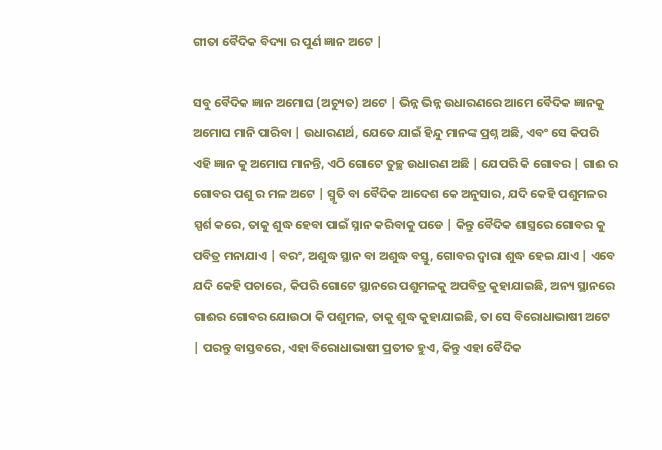ଗୀତା ବୈଦିକ ବିଦ୍ୟା ର ପୁର୍ଣ ଜ୍ଞାନ ଅଟେ |

ସବୁ ବୈଦିକ ଜ୍ଞାନ ଅମୋଘ (ଅଚ୍ୟୁତ) ଅଟେ | ଭିନ୍ନ ଭିନ୍ନ ଉଧାରଣରେ ଆମେ ବୈଦିକ ଜ୍ଞାନକୁ ଅମୋଘ ମାନି ପାରିବା | ଉଧାରଣର୍ଥ, ଯେତେ ଯାଇଁ ହିନ୍ଦୁ ମାନଙ୍କ ପ୍ରଶ୍ନ ଅଛି, ଏବଂ ସେ କିପରି ଏହି ଜ୍ଞାନ କୁ ଅମୋଘ ମାନନ୍ତି, ଏଠି ଗୋଟେ ତୁଚ୍ଛ ଉଧାରଣ ଅଛି | ଯେପରି କି ଗୋବର | ଗାଈ ର ଗୋବର ପଶୁ ର ମଳ ଅଟେ | ସ୍ମୃତି ବା ବୈଦିକ ଆଦେଶ କେ ଅନୁସାର, ଯଦି କେହି ପଶୁମଳର ସ୍ପର୍ଶ କରେ, ତାକୁ ଶୁଦ୍ଧ ହେବା ପାଇଁ ସ୍ନାନ କରିବାକୁ ପଡେ | କିନ୍ତୁ ବୈଦିକ ଶାସ୍ତ୍ରରେ ଗୋବର କୁ ପବିତ୍ର ମନାଯାଏ | ବରଂ, ଅଶୁଦ୍ଧ ସ୍ଥାନ ବା ଅଶୁଦ୍ଧ ବସ୍ତୁ, ଗୋବର ଦ୍ୱାରା ଶୁଦ୍ଧ ହେଇ ଯାଏ | ଏବେ ଯଦି କେହି ପଚାରେ, କିପରି ଗୋଟେ ସ୍ଥାନରେ ପଶୁମଳକୁ ଅପବିତ୍ର କୁହାଯାଇଛି, ଅନ୍ୟ ସ୍ଥାନରେ ଗାଈର ଗୋବର ଯୋଉଠା କି ପଶୁମଳ, ତାକୁ ଶୁଦ୍ଧ କୁହାଯାଇଛି, ତା ସେ ବିରୋଧାଭାଷୀ ଅଟେ | ପରନ୍ତୁ ବାସ୍ତବରେ, ଏହା ବିରୋଧାଭାଷୀ ପ୍ରତୀତ ହୁଏ, କିନ୍ତୁ ଏହା ବୈଦିକ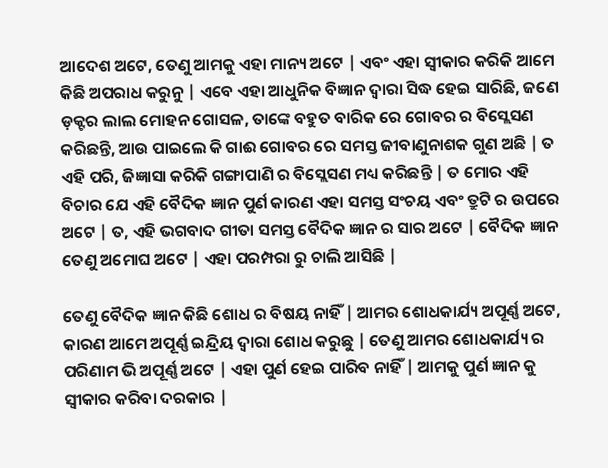ଆଦେଶ ଅଟେ, ତେଣୁ ଆମକୁ ଏହା ମାନ୍ୟ ଅଟେ | ଏବଂ ଏହା ସ୍ୱୀକାର କରିକି ଆମେ କିଛି ଅପରାଧ କରୁନୁ | ଏବେ ଏହା ଆଧୁନିକ ବିଜ୍ଞାନ ଦ୍ୱାରା ସିଦ୍ଧ ହେଇ ସାରିଛି, ଜଣେ ଡ଼କ୍ଟର ଲାଲ ମୋହନ ଗୋସଳ, ତାଙ୍କେ ବହୁତ ବାରିକ ରେ ଗୋବର ର ବିସ୍ଲେସଣ କରିଛନ୍ତି, ଆଉ ପାଇଲେ କି ଗାଈ ଗୋବର ରେ ସମସ୍ତ ଜୀବାଣୁନାଶକ ଗୁଣ ଅଛି | ତ ଏହି ପରି, ଜିଜ୍ଞାସା କରିକି ଗଙ୍ଗାପାଣି ର ବିସ୍ଲେସଣ ମଧ୍ୟ କରିଛନ୍ତି | ତ ମୋର ଏହି ବିଚାର ଯେ ଏହି ବୈଦିକ ଜ୍ଞାନ ପୁର୍ଣ କାରଣ ଏହା ସମସ୍ତ ସଂଚୟ ଏବଂ ତ୍ରୁଟି ର ଉପରେ ଅଟେ | ତ, ଏହି ଭଗବାଦ ଗୀତା ସମସ୍ତ ବୈଦିକ ଜ୍ଞାନ ର ସାର ଅଟେ | ବୈଦିକ ଜ୍ଞାନ ତେଣୁ ଅମୋଘ ଅଟେ | ଏହା ପରମ୍ପରା ରୁ ଚାଲି ଆସିଛି |

ତେଣୁ ବୈଦିକ ଜ୍ଞାନ କିଛି ଶୋଧ ର ବିଷୟ ନାହିଁ | ଆମର ଶୋଧକାର୍ଯ୍ୟ ଅପୂର୍ଣ୍ଣ ଅଟେ, କାରଣ ଆମେ ଅପୂର୍ଣ୍ଣ ଇନ୍ଦ୍ରିୟ ଦ୍ୱାରା ଶୋଧ କରୁଛୁ | ତେଣୁ ଆମର ଶୋଧକାର୍ଯ୍ୟ ର ପରିଣାମ ଭି ଅପୂର୍ଣ୍ଣ ଅଟେ | ଏହା ପୁର୍ଣ ହେଇ ପାରିବ ନାହିଁ | ଆମକୁ ପୁର୍ଣ ଜ୍ଞାନ କୁ ସ୍ୱୀକାର କରିବା ଦରକାର |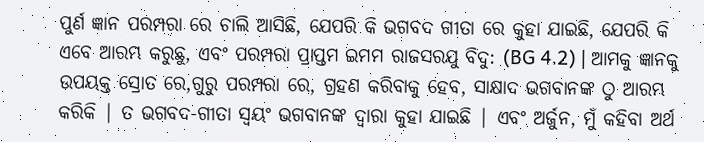ପୁର୍ଣ ଜ୍ଞାନ ପରମ୍ପରା ରେ ଚାଲି ଆସିଛି, ଯେପରି କି ଭଗବଦ ଗୀତା ରେ କୁହା ଯାଇଛି, ଯେପରି କି ଏବେ ଆରମ୍ଭ କରୁଛୁ, ଏବଂ ପରମ୍ପରା ପ୍ରାପ୍ତମ ଇମମ ରାଜସରଯୁ ବିଦୁ: (BG 4.2) | ଆମକୁ ଜ୍ଞାନକୁ ଉପୟକ୍ତ ସ୍ରୋତ ରେ,ଗୁରୁ ପରମ୍ପରା ରେ, ଗ୍ରହଣ କରିବାକୁ ହେବ, ସାକ୍ଷାଦ ଭଗବାନଙ୍କ ଠୁ ଆରମ୍ଭ କରିକି | ତ ଭଗବଦ-ଗୀତା ସ୍ୱୟଂ ଭଗବାନଙ୍କ ଦ୍ୱାରା କୁହା ଯାଇଛି | ଏବଂ ଅର୍ଜୁନ, ମୁଁ କହିବା ଅର୍ଥ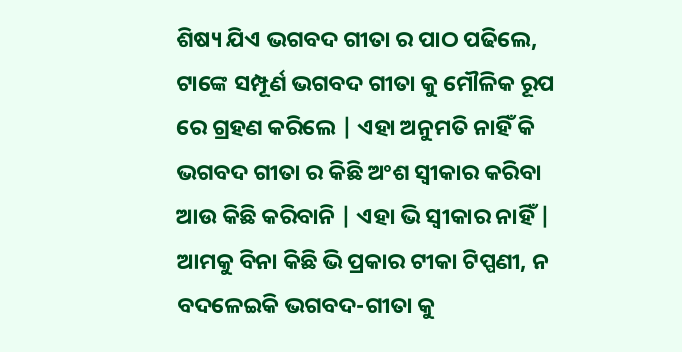ଶିଷ୍ୟ ଯିଏ ଭଗବଦ ଗୀତା ର ପାଠ ପଢିଲେ, ଟାଙ୍କେ ସମ୍ପୂର୍ଣ ଭଗବଦ ଗୀତା କୁ ମୌଳିକ ରୂପ ରେ ଗ୍ରହଣ କରିଲେ | ଏହା ଅନୁମତି ନାହିଁ କି ଭଗବଦ ଗୀତା ର କିଛି ଅଂଶ ସ୍ୱୀକାର କରିବା ଆଉ କିଛି କରିବାନି | ଏହା ଭି ସ୍ୱୀକାର ନାହିଁ | ଆମକୁ ବିନା କିଛି ଭି ପ୍ରକାର ଟୀକା ଟିପ୍ପଣୀ, ନ ବଦଳେଇକି ଭଗବଦ-ଗୀତା କୁ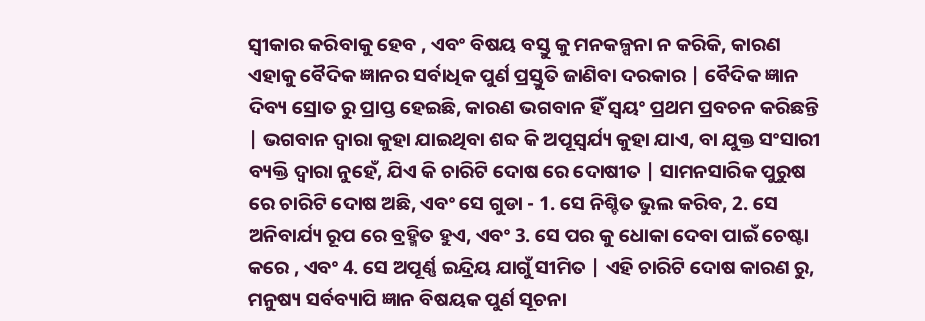ସ୍ୱୀକାର କରିବାକୁ ହେବ , ଏବଂ ବିଷୟ ବସ୍ତୁ କୁ ମନକଳ୍ପନା ନ କରିକି, କାରଣ ଏହାକୁ ବୈଦିକ ଜ୍ଞାନର ସର୍ବାଧିକ ପୁର୍ଣ ପ୍ରସ୍ତୁତି ଜାଣିବା ଦରକାର | ବୈଦିକ ଜ୍ଞାନ ଦିବ୍ୟ ସ୍ରୋତ ରୁ ପ୍ରାପ୍ତ ହେଇଛି, କାରଣ ଭଗବାନ ହିଁ ସ୍ୱୟଂ ପ୍ରଥମ ପ୍ରବଚନ କରିଛନ୍ତି | ଭଗବାନ ଦ୍ୱାରା କୁହା ଯାଇଥିବା ଶବ୍ଦ କି ଅପୂସ୍ୱର୍ଯ୍ୟ କୁହା ଯାଏ, ବା ଯୁକ୍ତ ସଂସାରୀ ବ୍ୟକ୍ତି ଦ୍ୱାରା ନୁହେଁ, ଯିଏ କି ଚାରିଟି ଦୋଷ ରେ ଦୋଷୀତ | ସାମନସାରିକ ପୁରୁଷ ରେ ଚାରିଟି ଦୋଷ ଅଛି, ଏବଂ ସେ ଗୁଡା - 1. ସେ ନିଶ୍ଚିତ ଭୁଲ କରିବ, 2. ସେ ଅନିବାର୍ଯ୍ୟ ରୂପ ରେ ବ୍ରହ୍ମିତ ହୁଏ, ଏବଂ 3. ସେ ପର କୁ ଧୋକା ଦେବା ପାଇଁ ଚେଷ୍ଟା କରେ , ଏବଂ 4. ସେ ଅପୂର୍ଣ୍ଣ ଇନ୍ଦ୍ରିୟ ଯାଗୁଁ ସୀମିତ | ଏହି ଚାରିଟି ଦୋଷ କାରଣ ରୁ, ମନୁଷ୍ୟ ସର୍ବବ୍ୟାପି ଜ୍ଞାନ ବିଷୟକ ପୁର୍ଣ ସୂଚନା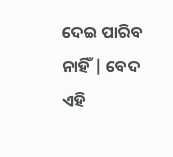ଦେଇ ପାରିବ ନାହିଁ | ବେଦ ଏହି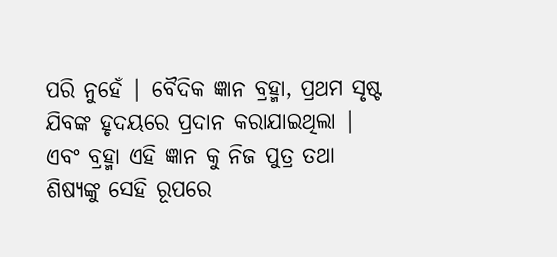ପରି ନୁହେଁ | ବୈଦିକ ଜ୍ଞାନ ବ୍ରହ୍ମା, ପ୍ରଥମ ସୃଷ୍ଟ ଯିବଙ୍କ ହୃଦୟରେ ପ୍ରଦାନ କରାଯାଇଥିଲା | ଏବଂ ବ୍ରହ୍ମା ଏହି ଜ୍ଞାନ କୁ ନିଜ ପୁତ୍ର ତଥା ଶିଷ୍ୟଙ୍କୁ ସେହି ରୂପରେ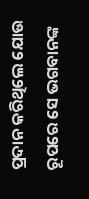ପ୍ରଦାନ କରିଥିଲେ ଯୋଉ ରୂପରେ ସେ ଭଗବାନଙ୍କ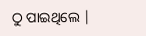ଠୁ ପାଇଥିଲେ |